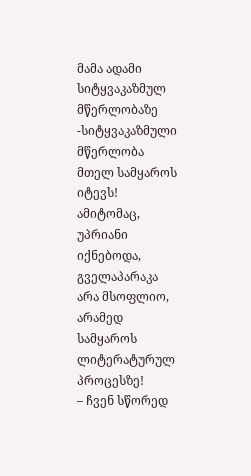მამა ადამი სიტყვაკაზმულ მწერლობაზე
-სიტყვაკაზმული მწერლობა მთელ სამყაროს იტევს! ამიტომაც, უპრიანი იქნებოდა, გველაპარაკა არა მსოფლიო, არამედ სამყაროს ლიტერატურულ პროცესზე!
– ჩვენ სწორედ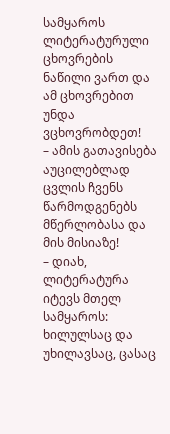სამყაროს ლიტერატურული ცხოვრების ნაწილი ვართ და ამ ცხოვრებით უნდა ვცხოვრობდეთ!
– ამის გათავისება აუცილებლად ცვლის ჩვენს წარმოდგენებს მწერლობასა და მის მისიაზე!
– დიახ, ლიტერატურა იტევს მთელ სამყაროს: ხილულსაც და უხილავსაც, ცასაც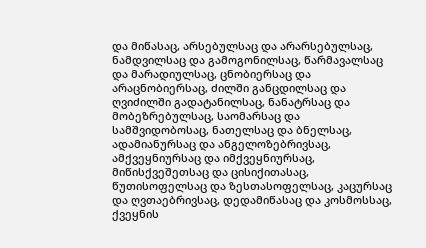და მიწასაც, არსებულსაც და არარსებულსაც, ნამდვილსაც და გამოგონილსაც, წარმავალსაც და მარადიულსაც, ცნობიერსაც და არაცნობიერსაც, ძილში განცდილსაც და ღვიძილში გადატანილსაც, ნანატრსაც და მობეზრებულსაც, საომარსაც და სამშვიდობოსაც, ნათელსაც და ბნელსაც, ადამიანურსაც და ანგელოზებრივსაც, ამქვეყნიურსაც და იმქვეყნიურსაც, მიწისქვეშეთსაც და ცისიქითასაც, წუთისოფელსაც და ზესთასოფელსაც, კაცურსაც და ღვთაებრივსაც, დედამიწასაც და კოსმოსსაც, ქვეყნის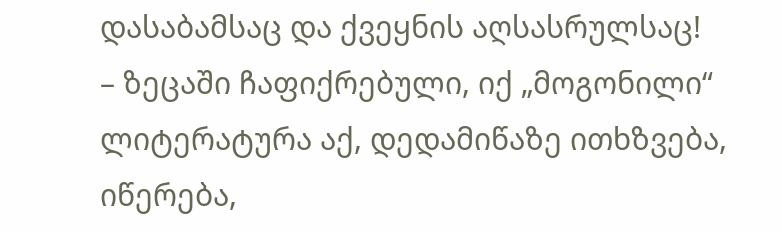დასაბამსაც და ქვეყნის აღსასრულსაც!
– ზეცაში ჩაფიქრებული, იქ „მოგონილი“ ლიტერატურა აქ, დედამიწაზე ითხზვება, იწერება,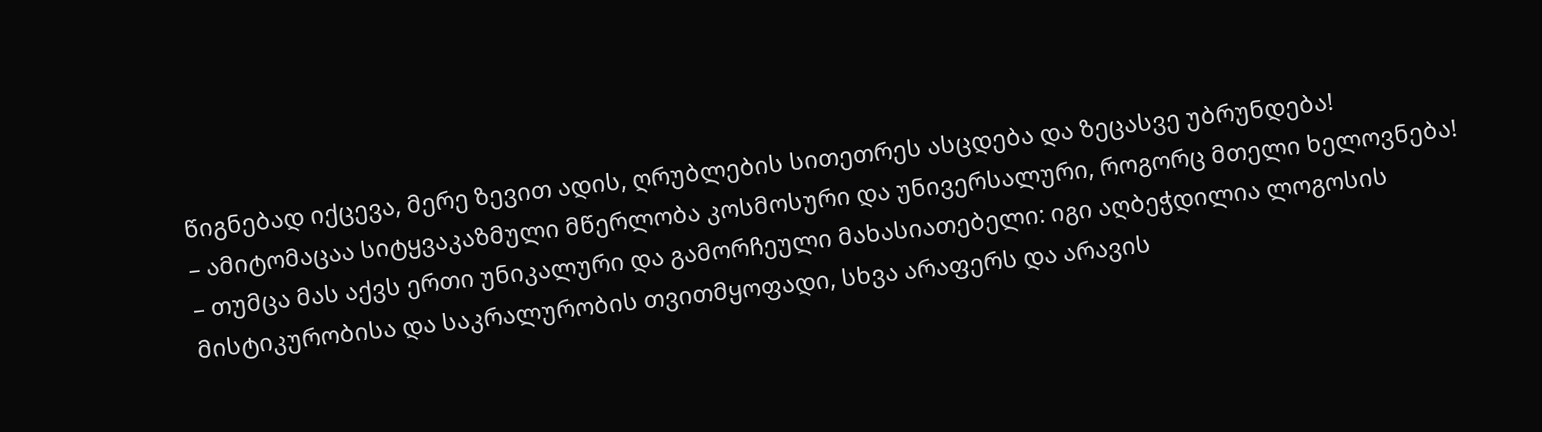წიგნებად იქცევა, მერე ზევით ადის, ღრუბლების სითეთრეს ასცდება და ზეცასვე უბრუნდება!
– ამიტომაცაა სიტყვაკაზმული მწერლობა კოსმოსური და უნივერსალური, როგორც მთელი ხელოვნება!
– თუმცა მას აქვს ერთი უნიკალური და გამორჩეული მახასიათებელი: იგი აღბეჭდილია ლოგოსის მისტიკურობისა და საკრალურობის თვითმყოფადი, სხვა არაფერს და არავის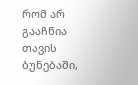რომ არ გააჩნია თავის ბუნებაში,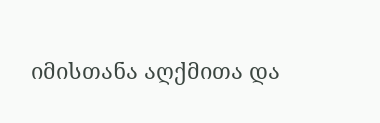იმისთანა აღქმითა და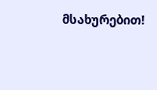მსახურებით!